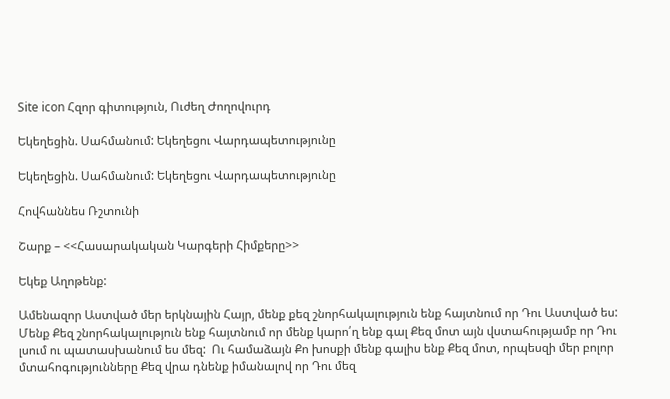Site icon Հզոր գիտություն, Ուժեղ Ժողովուրդ

Եկեղեցին. Սահմանում: Եկեղեցու Վարդապետությունը

Եկեղեցին. Սահմանում: Եկեղեցու Վարդապետությունը

Հովհաննես Ռշտունի

Շարք – <<Հասարակական Կարգերի Հիմքերը>>

Եկեք Աղոթենք:

Ամենազոր Աստված մեր երկնային Հայր, մենք քեզ շնորհակալություն ենք հայտնում որ Դու Աստված ես:  Մենք Քեզ շնորհակալություն ենք հայտնում որ մենք կարո՛ղ ենք գալ Քեզ մոտ այն վստահությամբ որ Դու լսում ու պատասխանում ես մեզ:  Ու համաձայն Քո խոսքի մենք գալիս ենք Քեզ մոտ, որպեսզի մեր բոլոր մտահոգությունները Քեզ վրա դնենք իմանալով որ Դու մեզ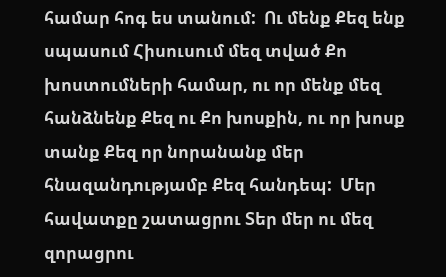համար հոգ ես տանում:  Ու մենք Քեզ ենք սպասում Հիսուսում մեզ տված Քո խոստումների համար, ու որ մենք մեզ հանձնենք Քեզ ու Քո խոսքին, ու որ խոսք տանք Քեզ որ նորանանք մեր հնազանդությամբ Քեզ հանդեպ:  Մեր հավատքը շատացրու Տեր մեր ու մեզ զորացրու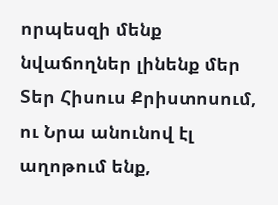որպեսզի մենք նվաճողներ լինենք մեր Տեր Հիսուս Քրիստոսում, ու Նրա անունով էլ աղոթում ենք,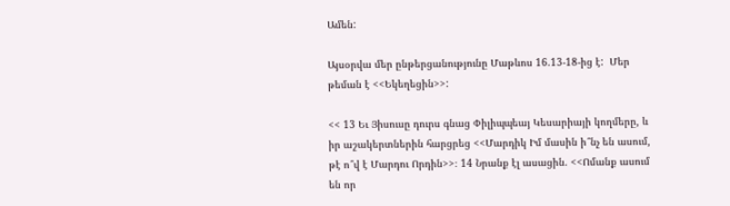Ամեն:

Այսօրվա մեր ընթերցանությունը Մաթևոս 16.13-18-ից է:  Մեր թեման է <<Եկեղեցին>>:

<< 13 Եւ Յիսուսը դուրս գնաց Փիլիպպեայ Կեսարիայի կողմերը, և իր աշակերտներին հարցրեց <<Մարդիկ Իմ մասին ի՞նչ են ասում, թէ ո՞վ է Մարդու Որդին>>։ 14 Նրանք էլ ասացին. <<Ոմանք ասում են որ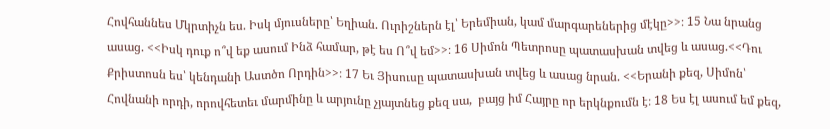Հովհաննես Մկրտիչն ես. Իսկ մյուսները՝ Եղիան. Ուրիշներն էլ՝ Երեմիան, կամ մարգարեներից մէկը>>։ 15 Նա նրանց ասաց. <<Իսկ դուք ո՞վ եք ասում Ինձ համար, թէ ես Ո՞վ եմ>>։ 16 Սիմոն Պետրոսը պատասխան տվեց և ասաց.<<Դու Քրիստոսն ես՝ կենդանի Աստծո Որդին>>։ 17 Եւ Յիսուսը պատասխան տվեց և ասաց նրան. <<Երանի քեզ, Սիմոն՝ Հովնանի որդի, որովհետեւ մարմինը և արյունը չյայտնեց քեզ սա,  բայց իմ Հայրը որ երկնքումն է։ 18 Ես էլ ասում եմ քեզ,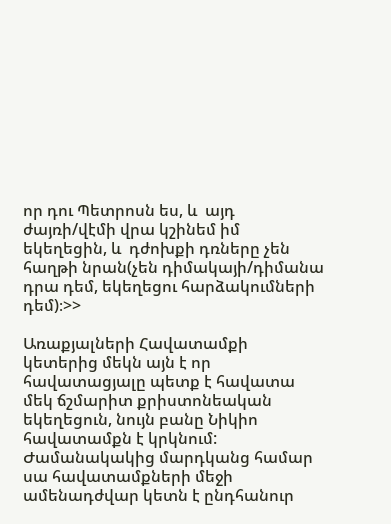որ դու Պետրոսն ես, և  այդ ժայռի/վէմի վրա կշինեմ իմ եկեղեցին, և  դժոխքի դռները չեն հաղթի նրան(չեն դիմակայի/դիմանա դրա դեմ, եկեղեցու հարձակումների դեմ)։>>

Առաքյալների Հավատամքի կետերից մեկն այն է որ հավատացյալը պետք է հավատա մեկ ճշմարիտ քրիստոնեական եկեղեցուն, նույն բանը Նիկիո հավատամքն է կրկնում:  Ժամանակակից մարդկանց համար սա հավատամքների մեջի ամենադժվար կետն է ընդհանուր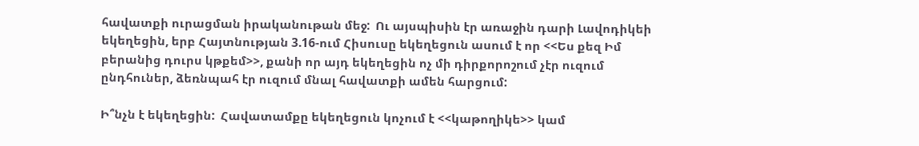հավատքի ուրացման իրականութան մեջ:  Ու այսպիսին էր առաջին դարի Լավոդիկեի եկեղեցին, երբ Հայտնության 3.16-ում Հիսուսը եկեղեցուն ասում է որ <<Ես քեզ Իմ բերանից դուրս կթքեմ>>, քանի որ այդ եկեղեցին ոչ մի դիրքորոշում չէր ուզում ընդհուներ, ձեռնպահ էր ուզում մնալ հավատքի ամեն հարցում:

Ի՞նչն է եկեղեցին:  Հավատամքը եկեղեցուն կոչում է <<կաթողիկե>> կամ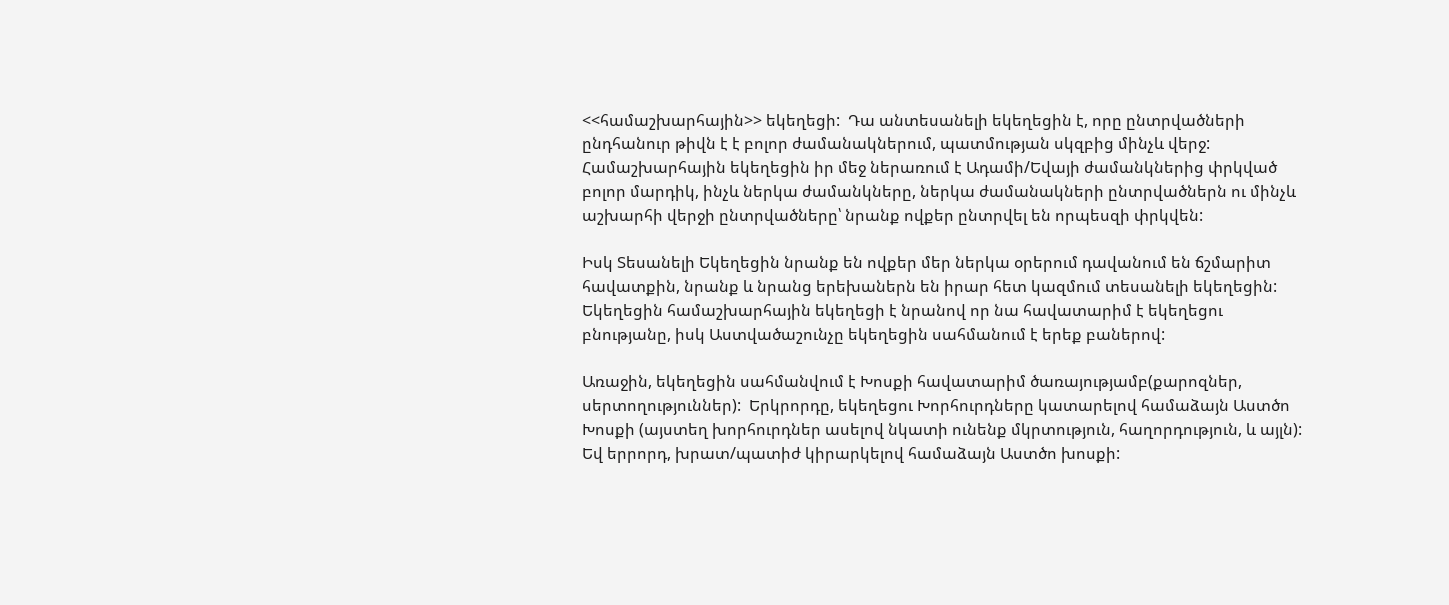<<համաշխարհային>> եկեղեցի:  Դա անտեսանելի եկեղեցին է, որը ընտրվածների ընդհանուր թիվն է է բոլոր ժամանակներում, պատմության սկզբից մինչև վերջ:  Համաշխարհային եկեղեցին իր մեջ ներառում է Ադամի/Եվայի ժամանկներից փրկված բոլոր մարդիկ, ինչև ներկա ժամանկները, ներկա ժամանակների ընտրվածներն ու մինչև աշխարհի վերջի ընտրվածները՝ նրանք ովքեր ընտրվել են որպեսզի փրկվեն:

Իսկ Տեսանելի Եկեղեցին նրանք են ովքեր մեր ներկա օրերում դավանում են ճշմարիտ հավատքին, նրանք և նրանց երեխաներն են իրար հետ կազմում տեսանելի եկեղեցին:  Եկեղեցին համաշխարհային եկեղեցի է նրանով որ նա հավատարիմ է եկեղեցու բնությանը, իսկ Աստվածաշունչը եկեղեցին սահմանում է երեք բաներով:

Առաջին, եկեղեցին սահմանվում է Խոսքի հավատարիմ ծառայությամբ(քարոզներ, սերտողություններ):  Երկրորդը, եկեղեցու Խորհուրդները կատարելով համաձայն Աստծո Խոսքի (այստեղ խորհուրդներ ասելով նկատի ունենք մկրտություն, հաղորդություն, և այլն):  Եվ երրորդ, խրատ/պատիժ կիրարկելով համաձայն Աստծո խոսքի: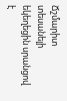Ճշմարիտ տեսանելի եկեղեցին սրանցով է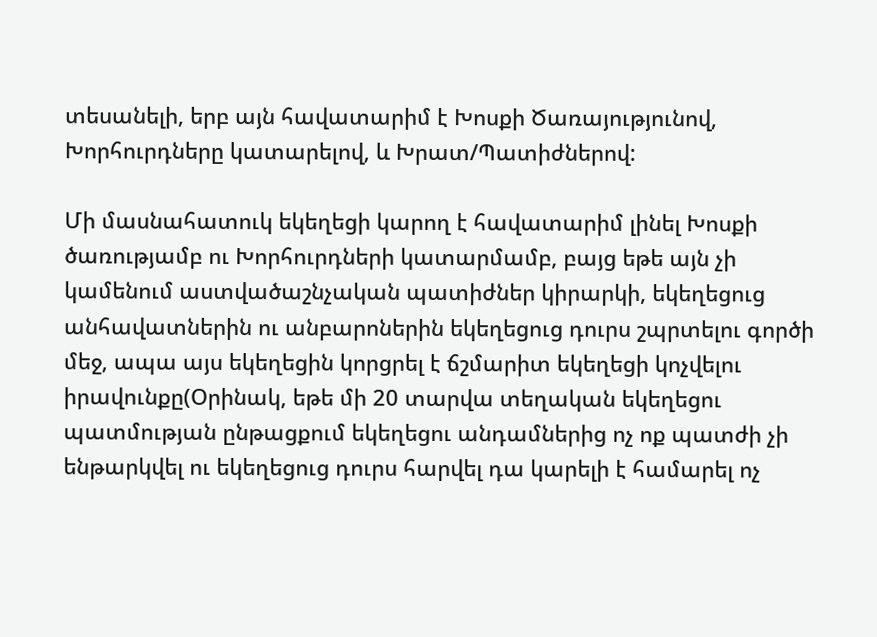տեսանելի, երբ այն հավատարիմ է Խոսքի Ծառայությունով, Խորհուրդները կատարելով, և Խրատ/Պատիժներով:

Մի մասնահատուկ եկեղեցի կարող է հավատարիմ լինել Խոսքի ծառությամբ ու Խորհուրդների կատարմամբ, բայց եթե այն չի կամենում աստվածաշնչական պատիժներ կիրարկի, եկեղեցուց անհավատներին ու անբարոներին եկեղեցուց դուրս շպրտելու գործի մեջ, ապա այս եկեղեցին կորցրել է ճշմարիտ եկեղեցի կոչվելու իրավունքը(Օրինակ, եթե մի 20 տարվա տեղական եկեղեցու պատմության ընթացքում եկեղեցու անդամներից ոչ ոք պատժի չի ենթարկվել ու եկեղեցուց դուրս հարվել դա կարելի է համարել ոչ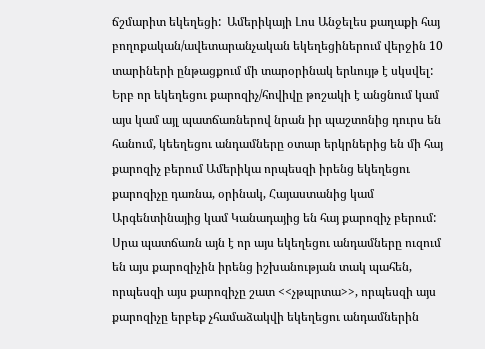ճշմարիտ եկեղեցի:  Ամերիկայի Լոս Անջելես քաղաքի հայ բողոքական/ավետարանչական եկեղեցիներում վերջին 10 տարիների ընթացքում մի տարօրինակ երևույթ է սկսվել:  Երբ որ եկեղեցու քարոզիչ/հովիվը թոշակի է անցնում կամ այս կամ այլ պատճառներով նրան իր պաշտոնից դուրս են հանում, կեեղեցու անդամները օտար երկրներից են մի հայ քարոզիչ բերում Ամերիկա որպեսզի իրենց եկեղեցու քարոզիչը դառնա, օրինակ, Հայաստանից կամ Արգենտինայից կամ Կանադայից են հայ քարոզիչ բերում:  Սրա պատճառն այն է որ այս եկեղեցու անդամները ուզում են այս քարոզիչին իրենց իշխանության տակ պահեն, որպեսզի այս քարոզիչը շատ <<չթպրտա>>, որպեսզի այս քարոզիչը երբեք չհամաձակվի եկեղեցու անդամներին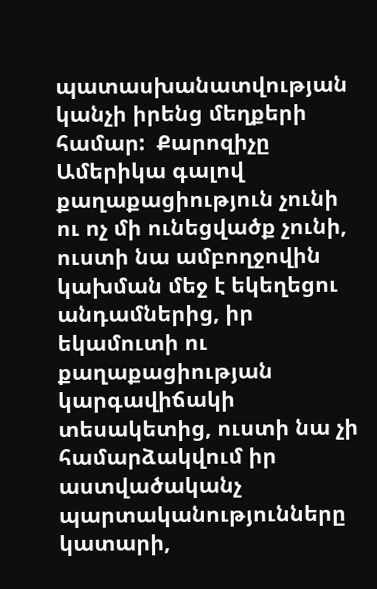պատասխանատվության կանչի իրենց մեղքերի համար:  Քարոզիչը Ամերիկա գալով քաղաքացիություն չունի ու ոչ մի ունեցվածք չունի, ուստի նա ամբողջովին կախման մեջ է եկեղեցու անդամներից, իր եկամուտի ու քաղաքացիության կարգավիճակի տեսակետից, ուստի նա չի համարձակվում իր աստվածականչ պարտականությունները կատարի,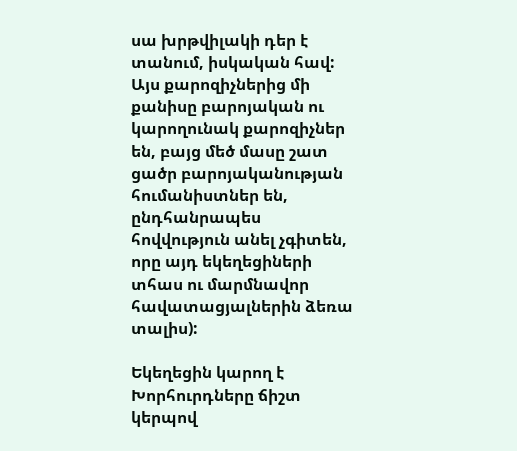սա խրթվիլակի դեր է տանում, իսկական հավ:  Այս քարոզիչներից մի քանիսը բարոյական ու կարողունակ քարոզիչներ են, բայց մեծ մասը շատ ցածր բարոյականության հումանիստներ են, ընդհանրապես հովվություն անել չգիտեն, որը այդ եկեղեցիների տհաս ու մարմնավոր հավատացյալներին ձեռա տալիս):

Եկեղեցին կարող է Խորհուրդները ճիշտ կերպով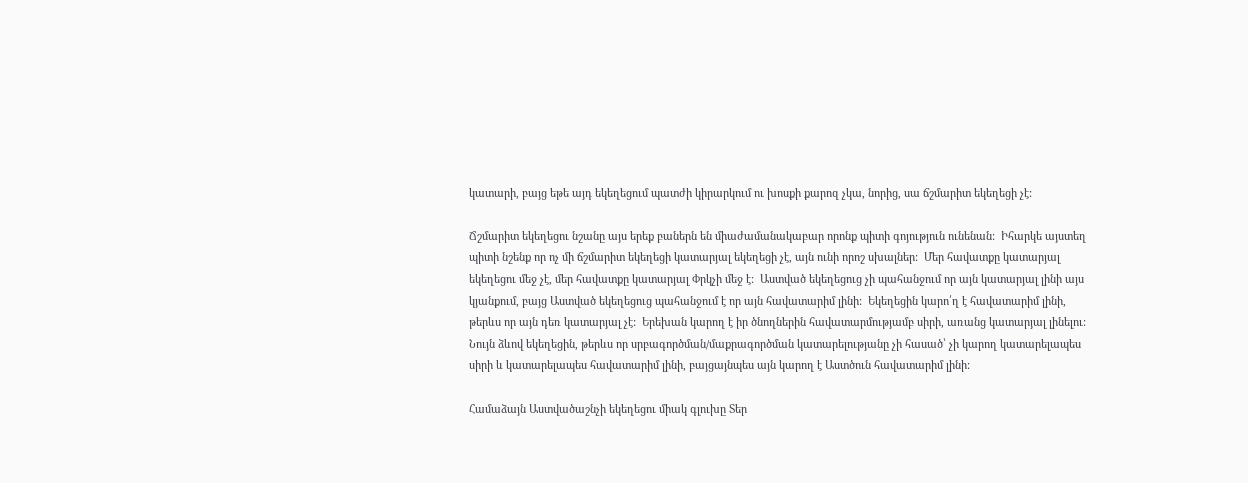կատարի, բայց եթե այդ եկեղեցում պատժի կիրարկում ու խոսքի քարոզ չկա, նորից, սա ճշմարիտ եկեղեցի չէ:

Ճշմարիտ եկեղեցու նշանը այս երեք բաներն են միաժամանակաբար որոնք պիտի գոյություն ունենան:  Իհարկե այստեղ պիտի նշենք որ ոչ մի ճշմարիտ եկեղեցի կատարյալ եկեղեցի չէ, այն ունի որոշ սխալներ:  Մեր հավատքը կատարյալ եկեղեցու մեջ չէ, մեր հավատքը կատարյալ Փրկչի մեջ է:  Աստված եկեղեցուց չի պահանջում որ այն կատարյալ լինի այս կյանքում, բայց Աստված եկեղեցուց պահանջում է որ այն հավատարիմ լինի:  Եկեղեցին կարո՛ղ է հավատարիմ լինի, թերևս որ այն դեռ կատարյալ չէ:  Երեխան կարող է իր ծնողներին հավատարմությամբ սիրի, առանց կատարյալ լինելու:  Նույն ձևով եկեղեցին, թերևս որ սրբագործման/մաքրագործման կատարելությանը չի հասած՝ չի կարող կատարելապես սիրի և կատարելապես հավատարիմ լինի, բայցայնպես այն կարող է Աստծուն հավատարիմ լինի:

Համաձայն Աստվածաշնչի եկեղեցու միակ գլուխը Տեր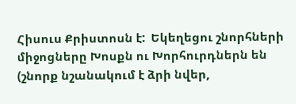Հիսուս Քրիստոսն է:  Եկեղեցու շնորհների միջոցները Խոսքն ու Խորհուրդներն են (շնորք նշանակում է ձրի նվեր,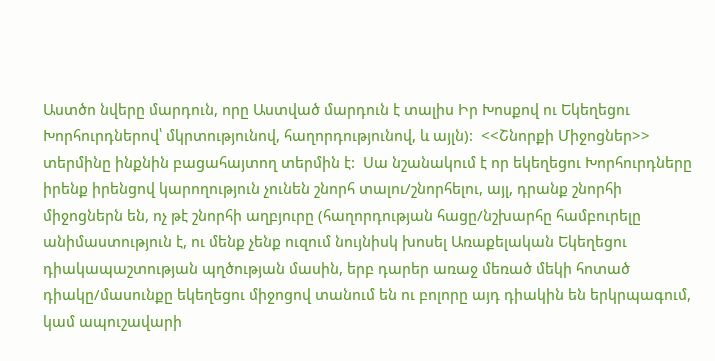Աստծո նվերը մարդուն, որը Աստված մարդուն է տալիս Իր Խոսքով ու Եկեղեցու Խորհուրդներով՝ մկրտությունով, հաղորդությունով, և այլն):  <<Շնորքի Միջոցներ>> տերմինը ինքնին բացահայտող տերմին է:  Սա նշանակում է որ եկեղեցու Խորհուրդները իրենք իրենցով կարողություն չունեն շնորհ տալու/շնորհելու, այլ, դրանք շնորհի միջոցներն են, ոչ թէ շնորհի աղբյուրը (հաղորդության հացը/նշխարհը համբուրելը անիմաստություն է, ու մենք չենք ուզում նույնիսկ խոսել Առաքելական Եկեղեցու դիակապաշտության պղծության մասին, երբ դարեր առաջ մեռած մեկի հոտած դիակը/մասունքը եկեղեցու միջոցով տանում են ու բոլորը այդ դիակին են երկրպագում, կամ ապուշավարի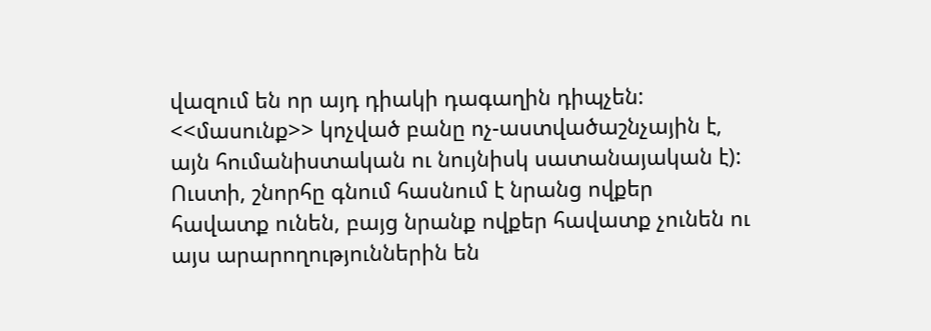վազում են որ այդ դիակի դագաղին դիպչեն:  <<մասունք>> կոչված բանը ոչ-աստվածաշնչային է, այն հումանիստական ու նույնիսկ սատանայական է):   Ուստի, շնորհը գնում հասնում է նրանց ովքեր հավատք ունեն, բայց նրանք ովքեր հավատք չունեն ու այս արարողություններին են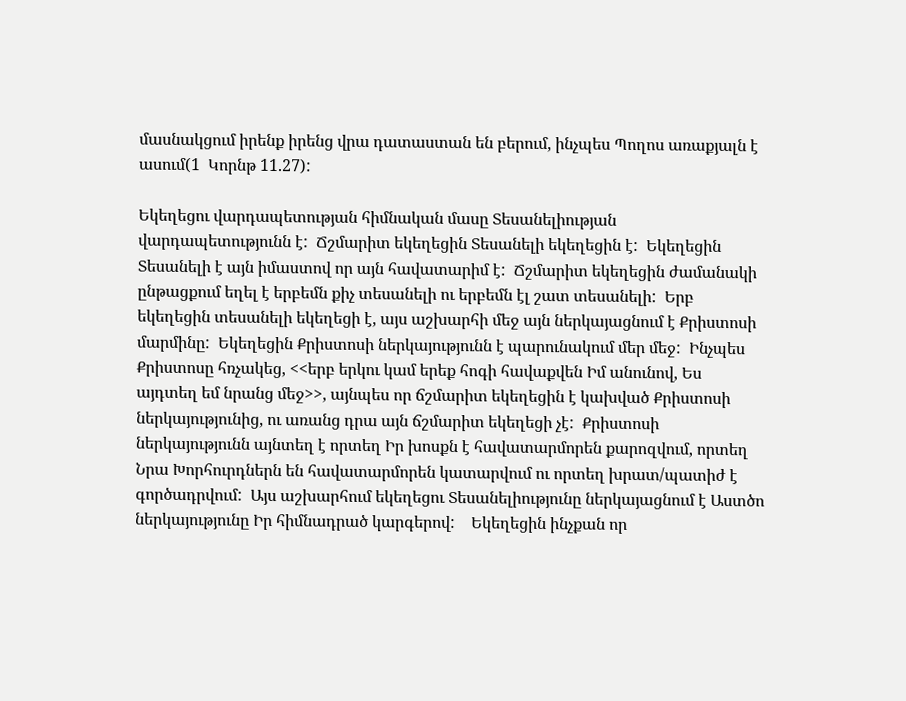մասնակցում իրենք իրենց վրա դատաստան են բերում, ինչպես Պողոս առաքյալն է ասում(1  Կորնթ 11.27):

Եկեղեցու վարդապետության հիմնական մասը Տեսանելիության վարդապետությունն է:  Ճշմարիտ եկեղեցին Տեսանելի եկեղեցին է:  Եկեղեցին Տեսանելի է այն իմաստով որ այն հավատարիմ է:  Ճշմարիտ եկեղեցին ժամանակի ընթացքում եղել է երբեմն քիչ տեսանելի ու երբեմն էլ շատ տեսանելի:  Երբ եկեղեցին տեսանելի եկեղեցի է, այս աշխարհի մեջ այն ներկայացնում է Քրիստոսի մարմինը:  Եկեղեցին Քրիստոսի ներկայությունն է պարունակում մեր մեջ:  Ինչպես Քրիստոսը հռչակեց, <<երբ երկու կամ երեք հոգի հավաքվեն Իմ անունով, Ես այդտեղ եմ նրանց մեջ>>, այնպես որ ճշմարիտ եկեղեցին է կախված Քրիստոսի ներկայությունից, ու առանց դրա այն ճշմարիտ եկեղեցի չէ:  Քրիստոսի ներկայությունն այնտեղ է որտեղ Իր խոսքն է հավատարմորեն քարոզվում, որտեղ Նրա Խորհուրդներն են հավատարմորեն կատարվում ու որտեղ խրատ/պատիժ է գործադրվում:  Այս աշխարհում եկեղեցու Տեսանելիությունը ներկայացնում է Աստծո ներկայությունը Իր հիմնադրած կարգերով:    Եկեղեցին ինչքան որ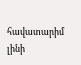հավատարիմ լինի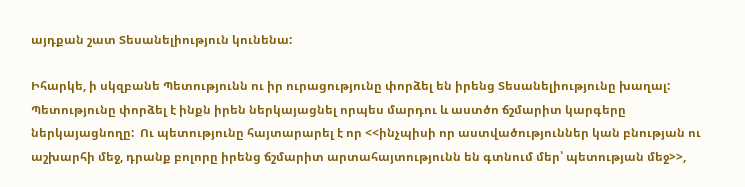այդքան շատ Տեսանելիություն կունենա:

Իհարկե, ի սկզբանե Պետությունն ու իր ուրացությունը փորձել են իրենց Տեսանելիությունը խաղալ:  Պետությունը փորձել է ինքն իրեն ներկայացնել որպես մարդու և աստծո ճշմարիտ կարգերը ներկայացնողը:  Ու պետությունը հայտարարել է որ <<ինչպիսի որ աստվածություններ կան բնության ու աշխարհի մեջ, դրանք բոլորը իրենց ճշմարիտ արտահայտությունն են գտնում մեր՝ պետության մեջ>>,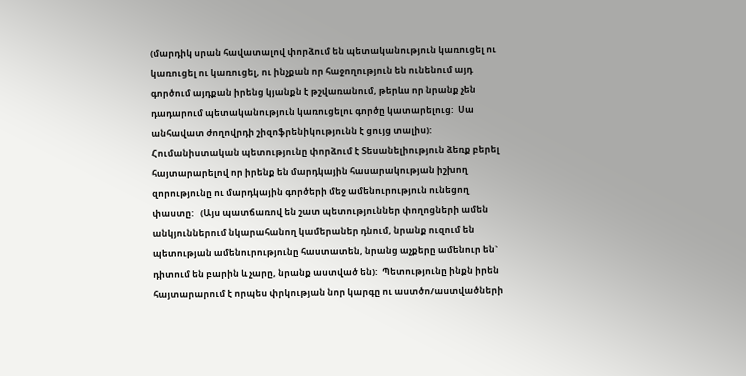(մարդիկ սրան հավատալով փորձում են պետականություն կառուցել ու կառուցել ու կառուցել, ու ինչքան որ հաջողություն են ունենում այդ գործում այդքան իրենց կյանքն է թշվառանում, թերևս որ նրանք չեն դադարում պետականություն կառուցելու գործը կատարելուց:  Սա անհավատ ժողովրդի շիզոֆրենիկությունն է ցույց տալիս):  Հումանիստական պետությունը փորձում է Տեսանելիություն ձեռք բերել հայտարարելով որ իրենք են մարդկային հասարակության իշխող զորությունը ու մարդկային գործերի մեջ ամենուրություն ունեցող փաստը:   (Այս պատճառով են շատ պետություններ փողոցների ամեն անկյուններում նկարահանող կամերաներ դնում, նրանք ուզում են պետության ամենուրությունը հաստատեն, նրանց աչքերը ամենուր են` դիտում են բարին և չարը, նրանք աստված են):  Պետությունը ինքն իրեն հայտարարում է որպես փրկության նոր կարգը ու աստծո/աստվածների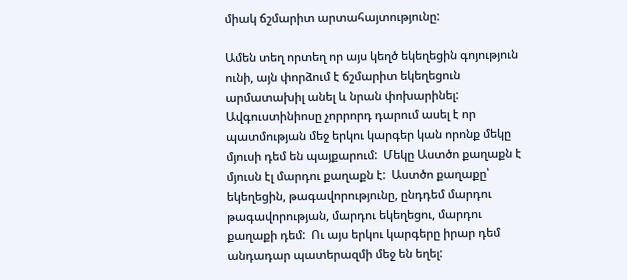միակ ճշմարիտ արտահայտությունը:

Ամեն տեղ որտեղ որ այս կեղծ եկեղեցին գոյություն ունի, այն փորձում է ճշմարիտ եկեղեցուն արմատախիլ անել և նրան փոխարինել:  Ավգուստինիոսը չորրորդ դարում ասել է որ պատմության մեջ երկու կարգեր կան որոնք մեկը մյուսի դեմ են պայքարում:  Մեկը Աստծո քաղաքն է մյուսն էլ մարդու քաղաքն է:  Աստծո քաղաքը՝ եկեղեցին, թագավորությունը, ընդդեմ մարդու թագավորության, մարդու եկեղեցու, մարդու քաղաքի դեմ:  Ու այս երկու կարգերը իրար դեմ անդադար պատերազմի մեջ են եղել: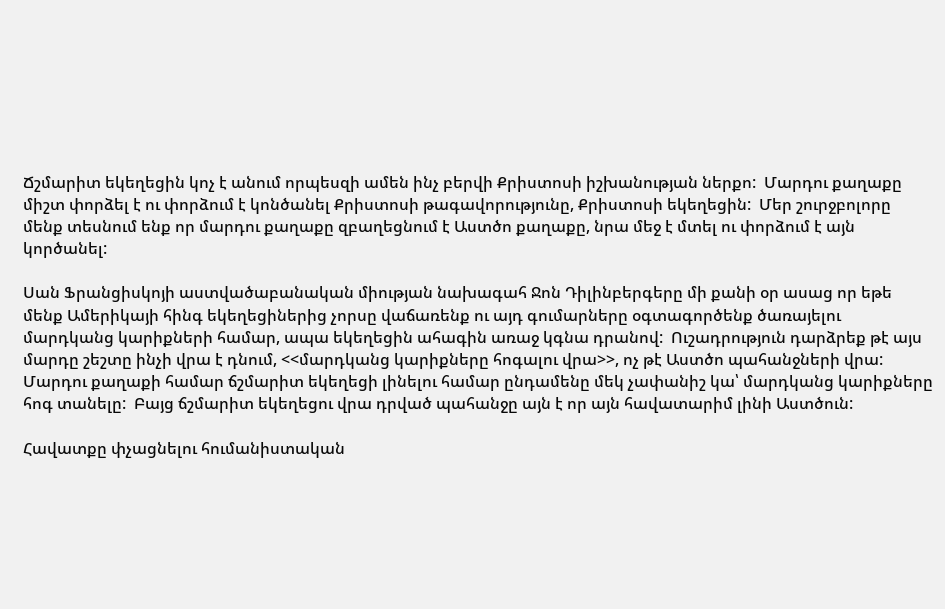Ճշմարիտ եկեղեցին կոչ է անում որպեսզի ամեն ինչ բերվի Քրիստոսի իշխանության ներքո:  Մարդու քաղաքը միշտ փորձել է ու փորձում է կոնծանել Քրիստոսի թագավորությունը, Քրիստոսի եկեղեցին:  Մեր շուրջբոլորը մենք տեսնում ենք որ մարդու քաղաքը զբաղեցնում է Աստծո քաղաքը, նրա մեջ է մտել ու փորձում է այն կործանել:

Սան Ֆրանցիսկոյի աստվածաբանական միության նախագահ Ջոն Դիլինբերգերը մի քանի օր ասաց որ եթե մենք Ամերիկայի հինգ եկեղեցիներից չորսը վաճառենք ու այդ գումարները օգտագործենք ծառայելու մարդկանց կարիքների համար, ապա եկեղեցին ահագին առաջ կգնա դրանով:  Ուշադրություն դարձրեք թէ այս մարդը շեշտը ինչի վրա է դնում, <<մարդկանց կարիքները հոգալու վրա>>, ոչ թէ Աստծո պահանջների վրա:  Մարդու քաղաքի համար ճշմարիտ եկեղեցի լինելու համար ընդամենը մեկ չափանիշ կա՝ մարդկանց կարիքները հոգ տանելը:  Բայց ճշմարիտ եկեղեցու վրա դրված պահանջը այն է որ այն հավատարիմ լինի Աստծուն:

Հավատքը փչացնելու հումանիստական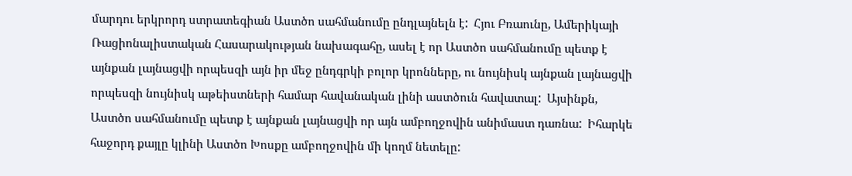մարդու երկրորդ ստրատեգիան Աստծո սահմանումը ընդլայնելն է:  Հյու Բռաունը, Ամերիկայի Ռացիոնալիստական Հասարակության նախագահը, ասել է որ Աստծո սահմանումը պետք է այնքան լայնացվի որպեսզի այն իր մեջ ընդգրկի բոլոր կրոնները, ու նույնիսկ այնքան լայնացվի որպեսզի նույնիսկ աթեիստների համար հավանական լինի աստծուն հավատալ:  Այսինքն, Աստծո սահմանումը պետք է այնքան լայնացվի որ այն ամբողջովին անիմաստ դառնա:  Իհարկե հաջորդ քայլը կլինի Աստծո Խոսքը ամբողջովին մի կողմ նետելը: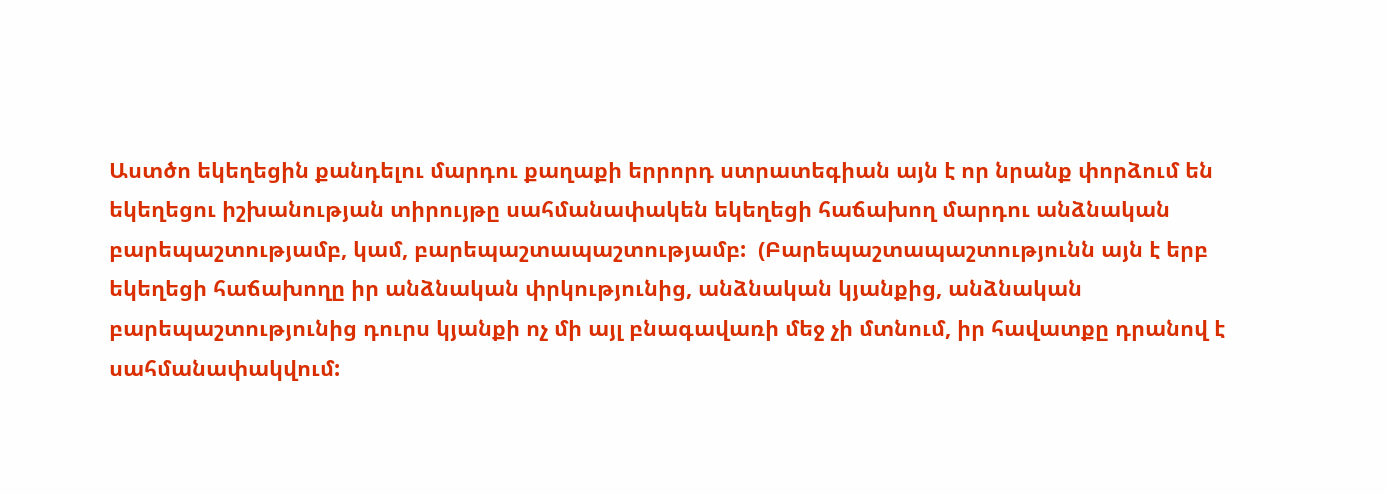Աստծո եկեղեցին քանդելու մարդու քաղաքի երրորդ ստրատեգիան այն է որ նրանք փորձում են եկեղեցու իշխանության տիրույթը սահմանափակեն եկեղեցի հաճախող մարդու անձնական բարեպաշտությամբ, կամ, բարեպաշտապաշտությամբ:  (Բարեպաշտապաշտությունն այն է երբ եկեղեցի հաճախողը իր անձնական փրկությունից, անձնական կյանքից, անձնական բարեպաշտությունից դուրս կյանքի ոչ մի այլ բնագավառի մեջ չի մտնում, իր հավատքը դրանով է սահմանափակվում: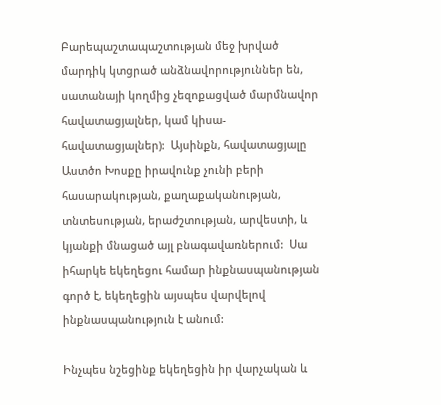Բարեպաշտապաշտության մեջ խրված մարդիկ կտցրած անձնավորություններ են, սատանայի կողմից չեզոքացված մարմնավոր հավատացյալներ, կամ կիսա-հավատացյալներ):  Այսինքն, հավատացյալը Աստծո Խոսքը իրավունք չունի բերի հասարակության, քաղաքականության, տնտեսության, երաժշտության, արվեստի, և կյանքի մնացած այլ բնագավառներում:  Սա իհարկե եկեղեցու համար ինքնասպանության գործ է, եկեղեցին այսպես վարվելով ինքնասպանություն է անում:

Ինչպես նշեցինք եկեղեցին իր վարչական և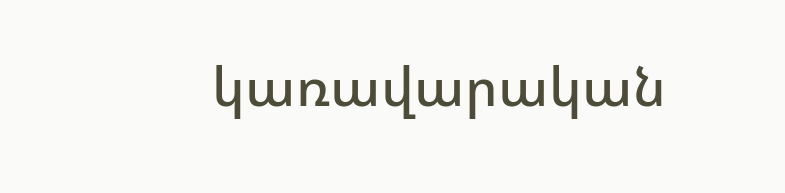կառավարական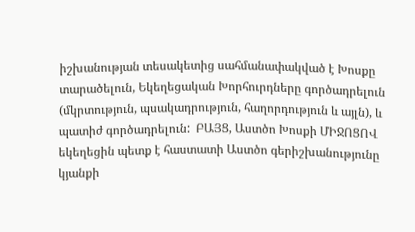իշխանության տեսակետից սահմանափակված է Խոսքը տարածելուն, Եկեղեցական Խորհուրդները գործադրելուն (մկրտություն, պսակադրություն, հաղորդություն և այլն), և պատիժ գործադրելուն:  ԲԱՅՑ, Աստծո Խոսքի ՄԻՋՈՑՈՎ եկեղեցին պետք է հաստատի Աստծո գերիշխանությունը կյանքի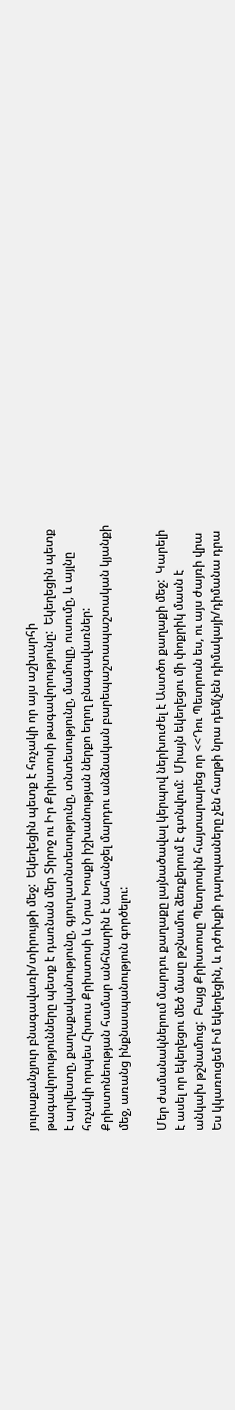յուրաքանչյուր բնագավառի/տիրույթի մեջ:  Եկեղեցին պետք է հռչակի որ այս աշխարհի թագավորությունները պետք է դառնան մեր Տիրոջ ու Իր Քրիստոսի թագավորությունը:  Եկեղեցին պետք է արվեստը, քաղաքականությունը, գյուղատնտեսությունը, տնտեսությունը, մամուլը, ուսումը, և այլնը հռչակի որպես Հիսուս Քրիստոսի և Նրա Խոսքի իշխանության ներքո եղող բնագավառներ:  Քրիստոնեության համար անհնարին է նահանջել մարդու անձնական բարեպաշտապաշտական կյանքի մեջ, առանց ինքնասպանություն գործելու:

Մեր ժամանակներում մարդու քաղաքը լայնածավալ կերպով ներխուժել է Աստծո քաղաքի մեջ:  Կարելի է ասել որ եկեղեցու մեծ մասը թշնամու ձեռքերում է գտնվում:  Միայն եկեղեցու մի փոքրիկ մասն է անկախ թշնամուց:  Բայց Քրիստոսը Պետրոսին հայտարարեց որ <<Դու Պետրոսն ես, ու այս ժայռի վրա Ես կկառուցեմ Իմ եկեղեցին, և դժոխքի դարպասները չեն հաղթի նրա դեմ(չեն դիմակայի/դիմանա դրա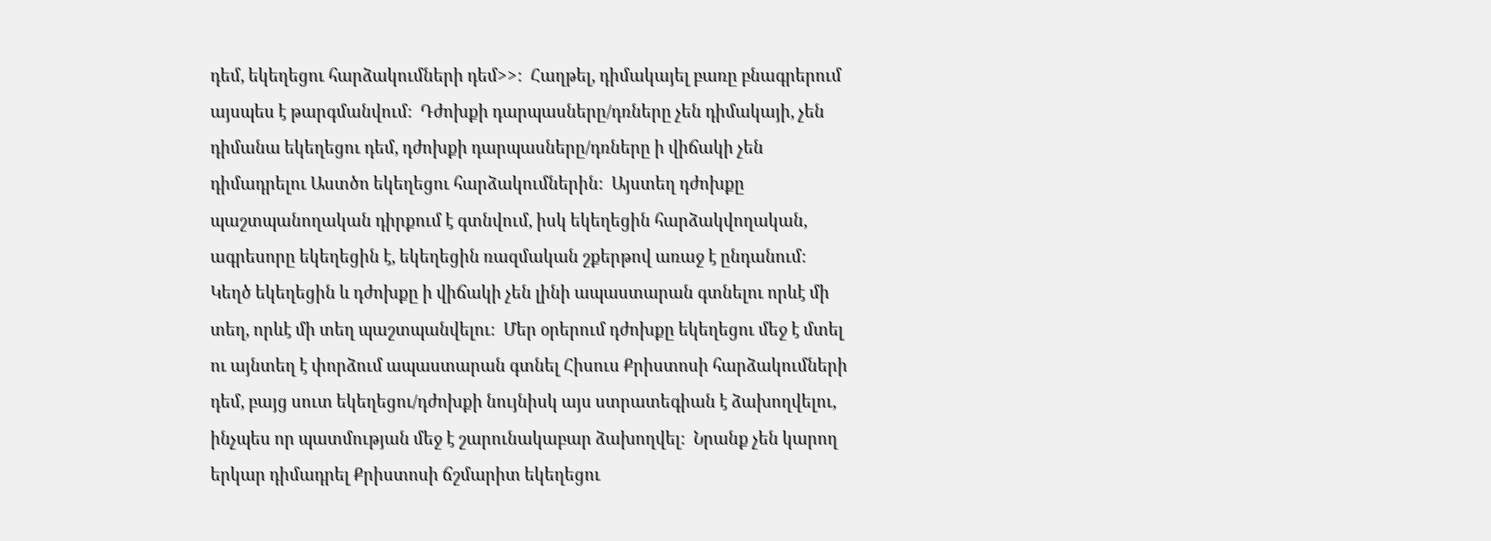դեմ, եկեղեցու հարձակումների դեմ>>:  Հաղթել, դիմակայել բառը բնագրերում այսպես է թարգմանվում:  Դժոխքի դարպասները/դռները չեն դիմակայի, չեն դիմանա եկեղեցու դեմ, դժոխքի դարպասները/դռները ի վիճակի չեն դիմադրելու Աստծո եկեղեցու հարձակումներին:  Այստեղ դժոխքը պաշտպանողական դիրքում է գտնվում, իսկ եկեղեցին հարձակվողական, ագրեսորը եկեղեցին է, եկեղեցին ռազմական շքերթով առաջ է ընդանում:  Կեղծ եկեղեցին և դժոխքը ի վիճակի չեն լինի ապաստարան գտնելու որևէ մի տեղ, որևէ մի տեղ պաշտպանվելու:  Մեր օրերում դժոխքը եկեղեցու մեջ է մտել ու այնտեղ է փորձում ապաստարան գտնել Հիսուս Քրիստոսի հարձակումների դեմ, բայց սուտ եկեղեցու/դժոխքի նույնիսկ այս ստրատեգիան է ձախողվելու, ինչպես որ պատմության մեջ է շարունակաբար ձախողվել:  Նրանք չեն կարող երկար դիմադրել Քրիստոսի ճշմարիտ եկեղեցու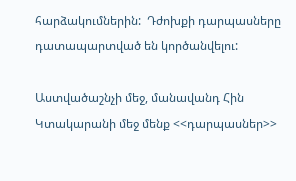հարձակումներին:  Դժոխքի դարպասները դատապարտված են կործանվելու:

Աստվածաշնչի մեջ, մանավանդ Հին Կտակարանի մեջ մենք <<դարպասներ>>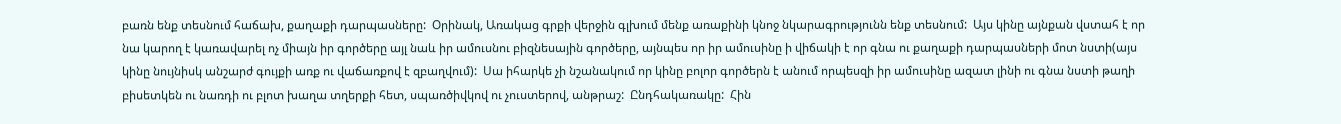բառն ենք տեսնում հաճախ, քաղաքի դարպասները:  Օրինակ, Առակաց գրքի վերջին գլխում մենք առաքինի կնոջ նկարագրությունն ենք տեսնում:  Այս կինը այնքան վստահ է որ նա կարող է կառավարել ոչ միայն իր գործերը այլ նաև իր ամուսնու բիզնեսային գործերը, այնպես որ իր ամուսինը ի վիճակի է որ գնա ու քաղաքի դարպասների մոտ նստի(այս կինը նույնիսկ անշարժ գույքի առք ու վաճառքով է զբաղվում):  Սա իհարկե չի նշանակում որ կինը բոլոր գործերն է անում որպեսզի իր ամուսինը ազատ լինի ու գնա նստի թաղի բիսետկեն ու նառդի ու բլոտ խաղա տղերքի հետ, սպառծիվկով ու չուստերով, անթրաշ:  Ընդհակառակը:  Հին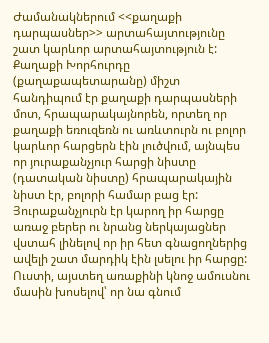Ժամանակներում <<քաղաքի դարպասներ>> արտահայտությունը շատ կարևոր արտահայտություն է:  Քաղաքի Խորհուրդը (քաղաքապետարանը) միշտ հանդիպում էր քաղաքի դարպասների մոտ, հրապարակայնորեն, որտեղ որ քաղաքի եռուզեռն ու առևտուրն ու բոլոր կարևոր հարցերն էին լուծվում, այնպես որ յուրաքանչյուր հարցի նիստը (դատական նիստը) հրապարակային նիստ էր, բոլորի համար բաց էր:  Յուրաքանչյուրն էր կարող իր հարցը առաջ բերեր ու նրանց ներկայացներ վստահ լինելով որ իր հետ գնացողներից ավելի շատ մարդիկ էին լսելու իր հարցը:  Ուստի, այստեղ առաքինի կնոջ ամուսնու մասին խոսելով՝ որ նա գնում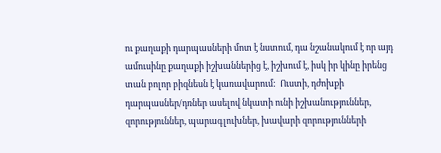ու քաղաքի դարպասների մոտ է նստում, դա նշանակում է որ այդ ամուսինը քաղաքի իշխաններից է, իշխում է, իսկ իր կինը իրենց տան բոլոր բիզնեսն է կառավարում:  Ուստի, դժոխքի դարպասներ/դռներ ասելով նկատի ունի իշխանություններ, զորություններ, պարագլուխներ, խավարի զորությունների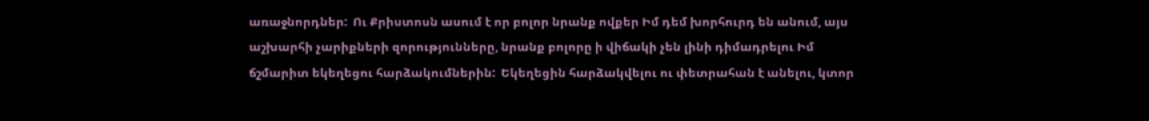առաջնորդներ:  Ու Քրիստոսն ասում է որ բոլոր նրանք ովքեր Իմ դեմ խորհուրդ են անում, այս աշխարհի չարիքների զորությունները, նրանք բոլորը ի վիճակի չեն լինի դիմադրելու Իմ ճշմարիտ եկեղեցու հարձակումներին:  Եկեղեցին հարձակվելու ու փետրահան է անելու, կտոր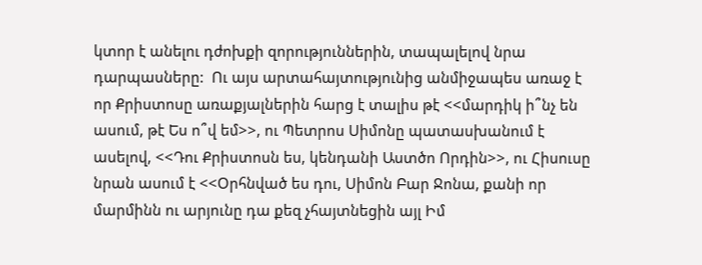կտոր է անելու դժոխքի զորություններին, տապալելով նրա դարպասները:  Ու այս արտահայտությունից անմիջապես առաջ է որ Քրիստոսը առաքյալներին հարց է տալիս թէ <<մարդիկ ի՞նչ են ասում, թէ Ես ո՞վ եմ>>, ու Պետրոս Սիմոնը պատասխանում է ասելով, <<Դու Քրիստոսն ես, կենդանի Աստծո Որդին>>, ու Հիսուսը նրան ասում է <<Օրհնված ես դու, Սիմոն Բար Ջոնա, քանի որ մարմինն ու արյունը դա քեզ չհայտնեցին այլ Իմ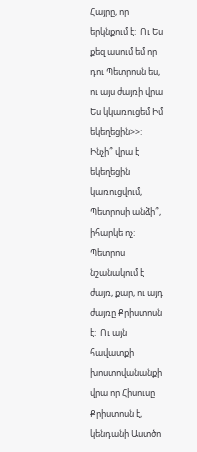Հայրը, որ երկնքում է:  Ու Ես քեզ ասում եմ որ դու Պետրոսն ես, ու այս ժայռի վրա Ես կկառուցեմ Իմ եկեղեցին>>:  Ինչի՞ վրա է եկեղեցին կառուցվում, Պետրոսի անձի՞, իհարկե ոչ:  Պետրոս նշանակում է ժայռ, քար, ու այդ ժայռը Քրիստոսն է:  Ու այն հավատքի խոստովանանքի վրա որ Հիսուսը Քրիստոսն է, կենդանի Աստծո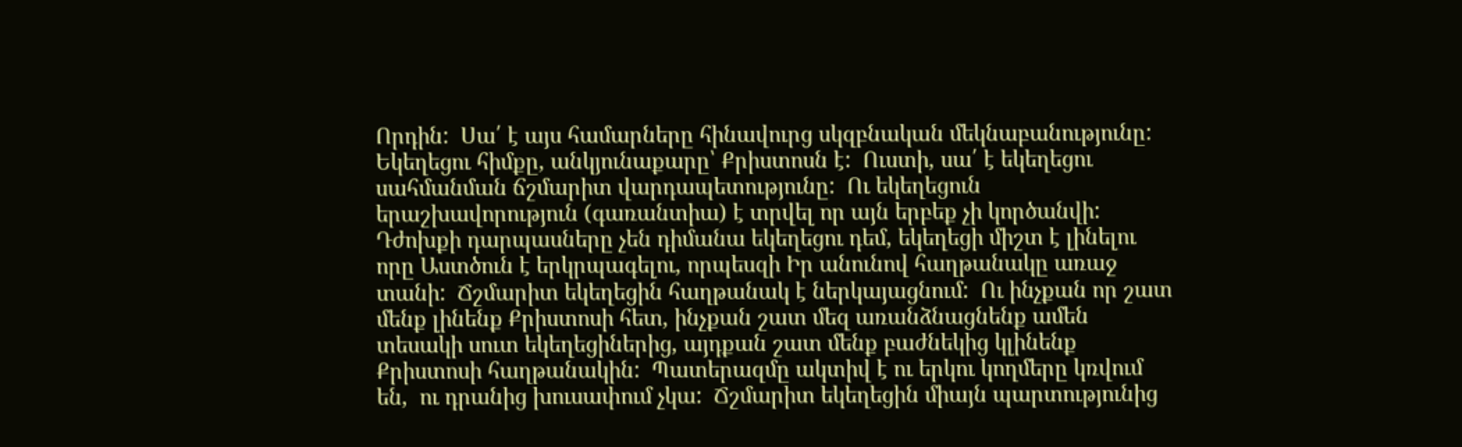Որդին:  Սա՛ է այս համարները հինավուրց սկզբնական մեկնաբանությունը:  Եկեղեցու հիմքը, անկյունաքարը՝ Քրիստոսն է:  Ուստի, սա՛ է եկեղեցու սահմանման ճշմարիտ վարդապետությունը:  Ու եկեղեցուն երաշխավորություն (գառանտիա) է տրվել որ այն երբեք չի կործանվի:  Դժոխքի դարպասները չեն դիմանա եկեղեցու դեմ, եկեղեցի միշտ է լինելու որը Աստծուն է երկրպագելու, որպեսզի Իր անունով հաղթանակը առաջ տանի:  Ճշմարիտ եկեղեցին հաղթանակ է ներկայացնում:  Ու ինչքան որ շատ մենք լինենք Քրիստոսի հետ, ինչքան շատ մեզ առանձնացնենք ամեն տեսակի սուտ եկեղեցիներից, այդքան շատ մենք բաժնեկից կլինենք Քրիստոսի հաղթանակին:  Պատերազմը ակտիվ է ու երկու կողմերը կռվում են,  ու դրանից խուսափում չկա:  Ճշմարիտ եկեղեցին միայն պարտությունից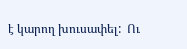է կարող խուսափել:  Ու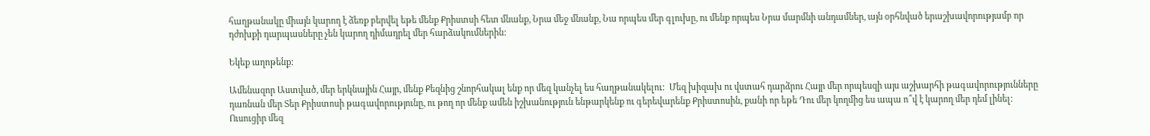հաղթանակը միայն կարող է ձեռք բերվել եթե մենք Քրիստսի հետ մնանք, Նրա մեջ մնանք, Նա որպես մեր գլուխը, ու մենք որպես Նրա մարմնի անդամներ, այն օրհնված երաշխավորությամբ որ դժոխքի դարպասները չեն կարող դիմադրել մեր հարձակումներին:

Եկեք աղոթենք:

Ամենազոր Աստված, մեր երկնային Հայր, մենք Քեզնից շնորհակալ ենք որ մեզ կանչել ես հաղթանակելու:  Մեզ խիզախ ու վստահ դարձրու Հայր մեր որպեսզի այս աշխարհի թագավորությունները դառնան մեր Տեր Քրիստոսի թագավորությունը, ու թող որ մենք ամեն իշխանություն ենթարկենք ու գերեվարենք Քրիստոսին, քանի որ եթե Դու մեր կողմից ես ապա ո՞վ է կարող մեր դեմ լինել:  Ուսուցիր մեզ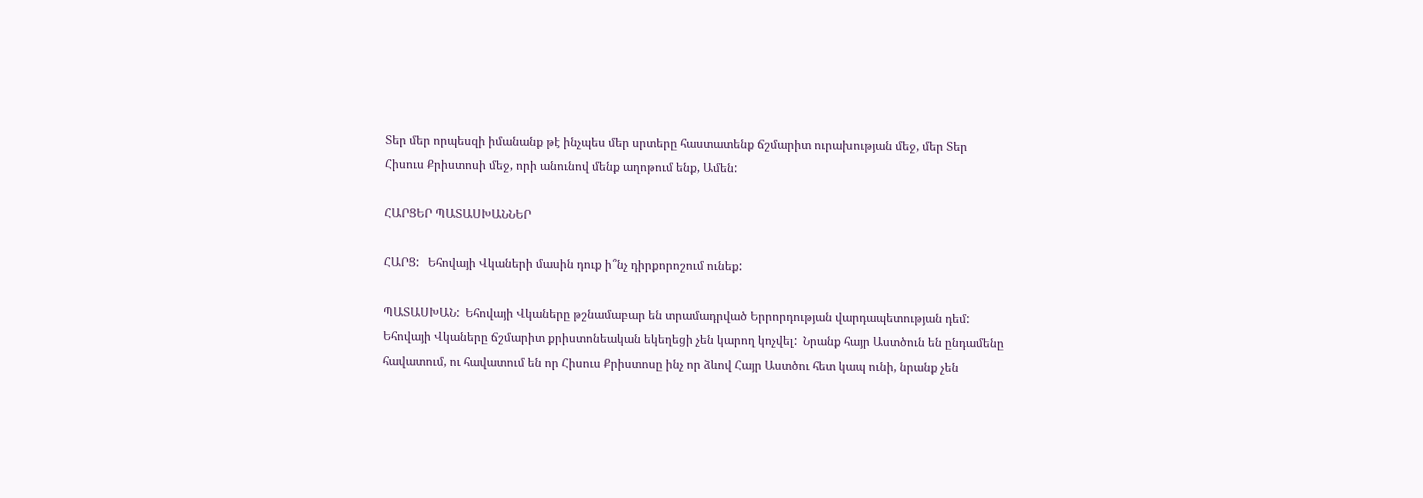Տեր մեր որպեսզի իմանանք թէ ինչպես մեր սրտերը հաստատենք ճշմարիտ ուրախության մեջ, մեր Տեր Հիսուս Քրիստոսի մեջ, որի անունով մենք աղոթում ենք, Ամեն:

ՀԱՐՑԵՐ ՊԱՏԱՍԽԱՆՆԵՐ

ՀԱՐՑ:   Եհովայի Վկաների մասին դուք ի՞նչ դիրքորոշում ունեք:

ՊԱՏԱՍԽԱՆ:  Եհովայի Վկաները թշնամաբար են տրամադրված Երրորդության վարդապետության դեմ:  Եհովայի Վկաները ճշմարիտ քրիստոնեական եկեղեցի չեն կարող կոչվել:  Նրանք հայր Աստծուն են ընդամենը հավատում, ու հավատում են որ Հիսուս Քրիստոսը ինչ որ ձևով Հայր Աստծու հետ կապ ունի, նրանք չեն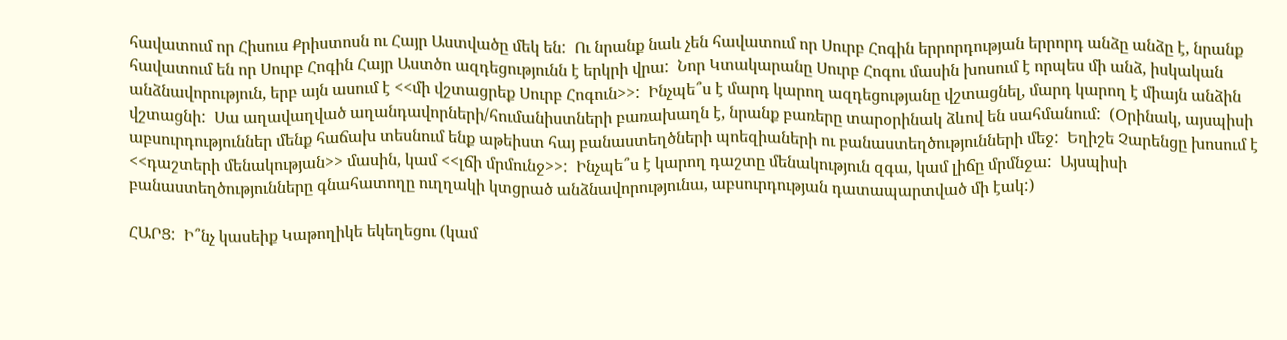հավատում որ Հիսուս Քրիստոսն ու Հայր Աստվածը մեկ են:  Ու նրանք նաև չեն հավատում որ Սուրբ Հոգին երրորդության երրորդ անձը անձը է, նրանք հավատում են որ Սուրբ Հոգին Հայր Աստծո ազդեցությունն է երկրի վրա:  Նոր Կտակարանը Սուրբ Հոգու մասին խոսում է որպես մի անձ, իսկական անձնավորություն, երբ այն ասում է <<մի վշտացրեք Սուրբ Հոգուն>>:  Ինչպե՞ս է մարդ կարող ազդեցությանը վշտացնել, մարդ կարող է միայն անձին վշտացնի:  Սա աղավաղված աղանդավորների/հումանիստների բառախաղն է, նրանք բառերը տարօրինակ ձևով են սահմանում:  (Օրինակ, այսպիսի աբսուրդություններ մենք հաճախ տեսնում ենք աթեիստ հայ բանաստեղծների պոեզիաների ու բանաստեղծությունների մեջ:  Եղիշե Չարենցը խոսում է <<դաշտերի մենակության>> մասին, կամ <<լճի մրմունջ>>:  Ինչպե՞ս է կարող դաշտը մենակություն զգա, կամ լիճը մրմնջա:  Այսպիսի բանաստեղծությունները գնահատողը ուղղակի կտցրած անձնավորությունա, աբսուրդության դատապարտված մի էակ:)

ՀԱՐՑ:  Ի՞նչ կասեիք Կաթողիկե եկեղեցու (կամ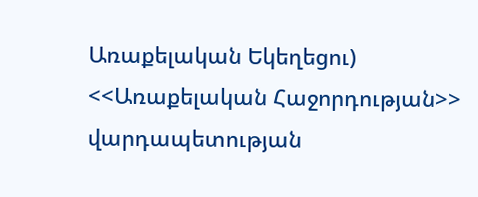Առաքելական Եկեղեցու)  <<Առաքելական Հաջորդության>> վարդապետության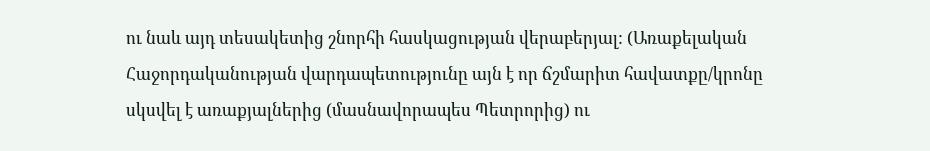ու նաև այդ տեսակետից շնորհի հասկացության վերաբերյալ: (Առաքելական Հաջորդականության վարդապետությունը այն է որ ճշմարիտ հավատքը/կրոնը սկսվել է առաքյալներից (մասնավորապես Պետրորից) ու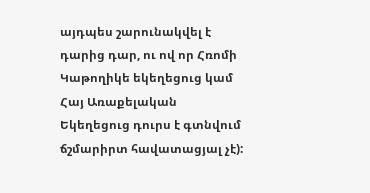այդպես շարունակվել է դարից դար, ու ով որ Հռոմի Կաթողիկե եկեղեցուց կամ Հայ Առաքելական Եկեղեցուց դուրս է գտնվում ճշմարիրտ հավատացյալ չէ):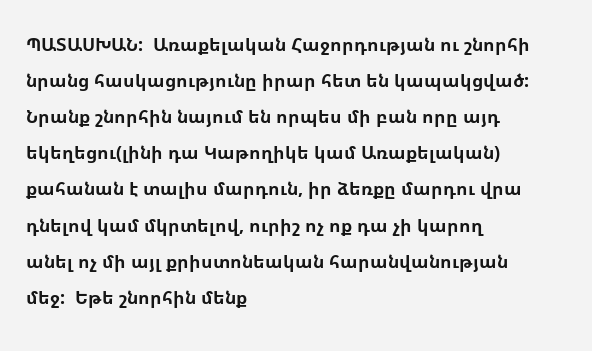ՊԱՏԱՍԽԱՆ:  Առաքելական Հաջորդության ու շնորհի նրանց հասկացությունը իրար հետ են կապակցված:  Նրանք շնորհին նայում են որպես մի բան որը այդ եկեղեցու(լինի դա Կաթողիկե կամ Առաքելական) քահանան է տալիս մարդուն, իր ձեռքը մարդու վրա դնելով կամ մկրտելով, ուրիշ ոչ ոք դա չի կարող անել ոչ մի այլ քրիստոնեական հարանվանության մեջ:  Եթե շնորհին մենք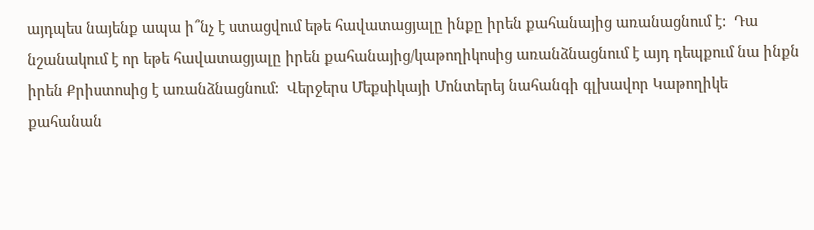այդպես նայենք ապա ի՞նչ է ստացվում եթե հավատացյալը ինքը իրեն քահանայից առանացնում է:  Դա նշանակում է որ եթե հավատացյալը իրեն քահանայից/կաթողիկոսից առանձնացնում է այդ դեպքում նա ինքն իրեն Քրիստոսից է առանձնացնում:  Վերջերս Մեքսիկայի Մոնտերեյ նահանգի գլխավոր Կաթողիկե քահանան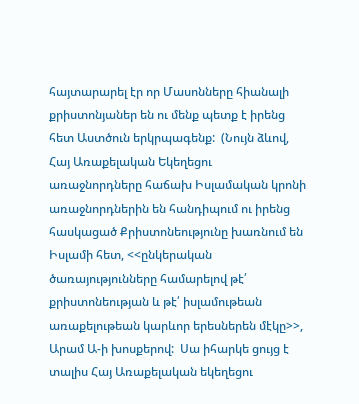հայտարարել էր որ Մասոնները հիանալի քրիստոնյաներ են ու մենք պետք է իրենց հետ Աստծուն երկրպագենք:  (Նույն ձևով, Հայ Առաքելական Եկեղեցու առաջնորդները հաճախ Իսլամական կրոնի առաջնորդներին են հանդիպում ու իրենց հասկացած Քրիստոնեությունը խառնում են Իսլամի հետ, <<ընկերական ծառայությունները համարելով թէ՛ քրիստոնեության և թէ՛ իսլամութեան առաքելութեան կարևոր երեսներեն մէկը>>, Արամ Ա-ի խոսքերով:  Սա իհարկե ցույց է տալիս Հայ Առաքելական եկեղեցու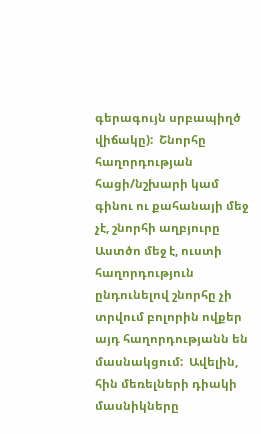գերագույն սրբապիղծ վիճակը):  Շնորհը հաղորդության հացի/նշխարի կամ գինու ու քահանայի մեջ չէ, շնորհի աղբյուրը Աստծո մեջ է, ուստի հաղորդություն ընդունելով շնորհը չի տրվում բոլորին ովքեր այդ հաղորդությանն են մասնակցում:  Ավելին, հին մեռելների դիակի մասնիկները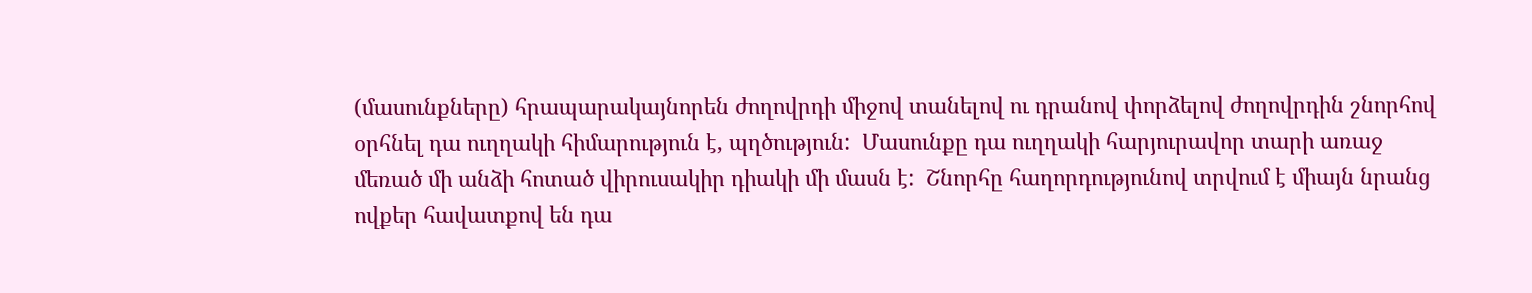(մասունքները) հրապարակայնորեն ժողովրդի միջով տանելով ու դրանով փորձելով ժողովրդին շնորհով օրհնել դա ուղղակի հիմարություն է, պղծություն:  Մասունքը դա ուղղակի հարյուրավոր տարի առաջ մեռած մի անձի հոտած վիրուսակիր դիակի մի մասն է:  Շնորհը հաղորդությունով տրվում է միայն նրանց ովքեր հավատքով են դա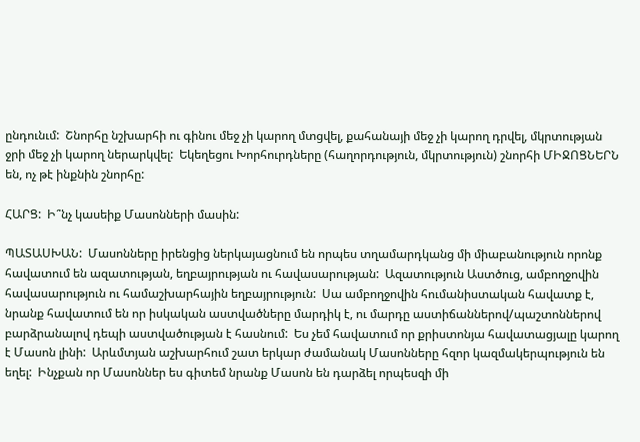ընդունւմ:  Շնորհը նշխարհի ու գինու մեջ չի կարող մտցվել, քահանայի մեջ չի կարող դրվել, մկրտության ջրի մեջ չի կարող ներարկվել:  Եկեղեցու Խորհուրդները (հաղորդություն, մկրտություն) շնորհի ՄԻՋՈՑՆԵՐՆ են, ոչ թէ ինքնին շնորհը:

ՀԱՐՑ:  Ի՞նչ կասեիք Մասոնների մասին:

ՊԱՏԱՍԽԱՆ:  Մասոնները իրենցից ներկայացնում են որպես տղամարդկանց մի միաբանություն որոնք հավատում են ազատության, եղբայրության ու հավասարության:  Ազատություն Աստծուց, ամբողջովին հավասարություն ու համաշխարհային եղբայրություն:  Սա ամբողջովին հումանիստական հավատք է, նրանք հավատում են որ իսկական աստվածները մարդիկ է, ու մարդը աստիճաններով/պաշտոններով բարձրանալով դեպի աստվածության է հասնում:  Ես չեմ հավատում որ քրիստոնյա հավատացյալը կարող է Մասոն լինի:  Արևմտյան աշխարհում շատ երկար ժամանակ Մասոնները հզոր կազմակերպություն են եղել:  Ինչքան որ Մասոններ ես գիտեմ նրանք Մասոն են դարձել որպեսզի մի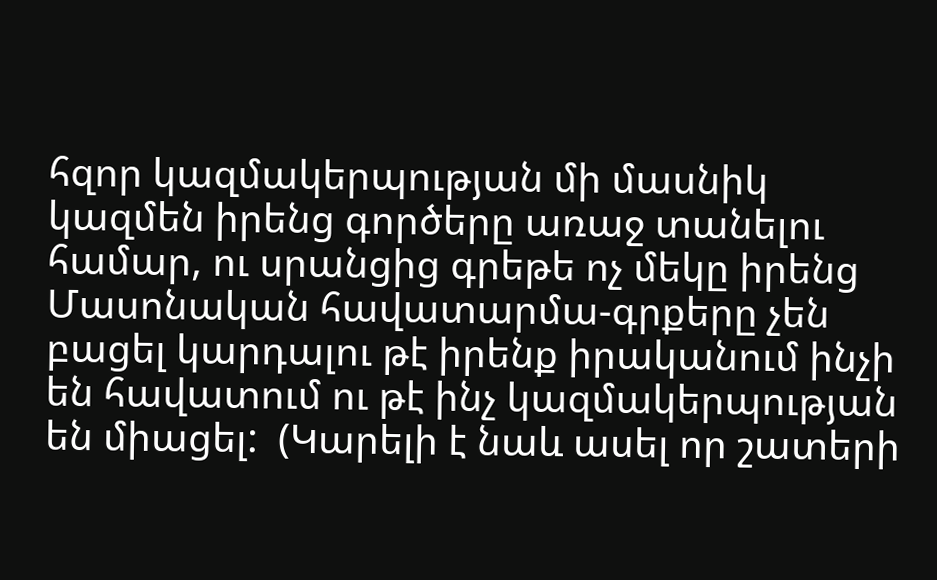հզոր կազմակերպության մի մասնիկ կազմեն իրենց գործերը առաջ տանելու համար, ու սրանցից գրեթե ոչ մեկը իրենց Մասոնական հավատարմա-գրքերը չեն բացել կարդալու թէ իրենք իրականում ինչի են հավատում ու թէ ինչ կազմակերպության են միացել:  (Կարելի է նաև ասել որ շատերի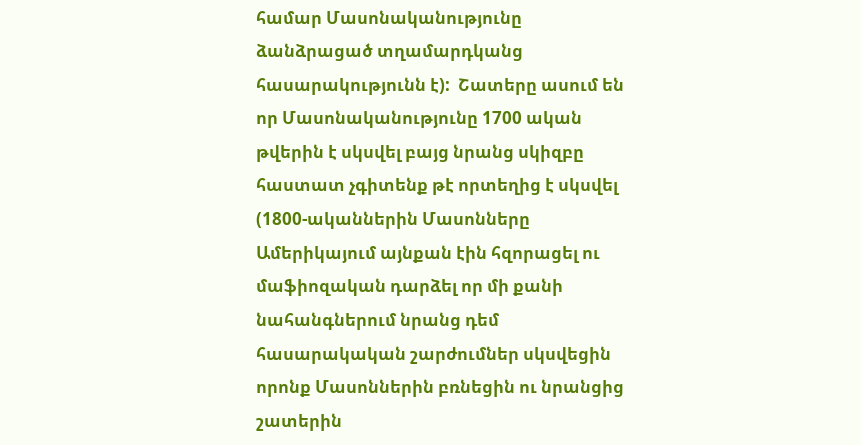համար Մասոնականությունը ձանձրացած տղամարդկանց հասարակությունն է):  Շատերը ասում են որ Մասոնականությունը 1700 ական թվերին է սկսվել բայց նրանց սկիզբը հաստատ չգիտենք թէ որտեղից է սկսվել (1800-ականներին Մասոնները Ամերիկայում այնքան էին հզորացել ու մաֆիոզական դարձել որ մի քանի նահանգներում նրանց դեմ հասարակական շարժումներ սկսվեցին որոնք Մասոններին բռնեցին ու նրանցից շատերին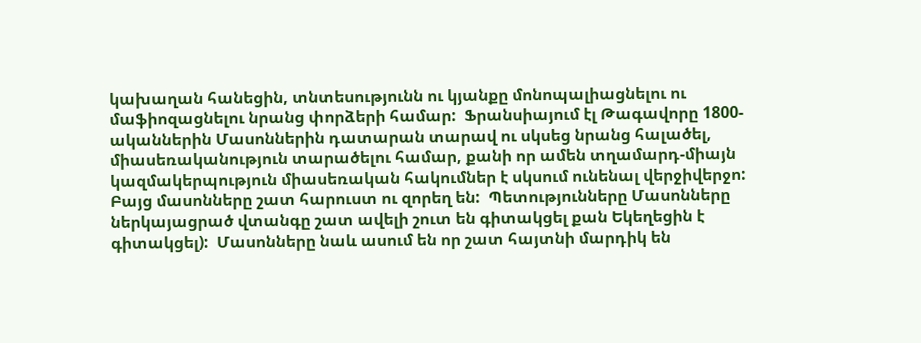կախաղան հանեցին, տնտեսությունն ու կյանքը մոնոպալիացնելու ու մաֆիոզացնելու նրանց փորձերի համար:  Ֆրանսիայում էլ Թագավորը 1800-ականներին Մասոններին դատարան տարավ ու սկսեց նրանց հալածել, միասեռականություն տարածելու համար, քանի որ ամեն տղամարդ-միայն կազմակերպություն միասեռական հակումներ է սկսում ունենալ վերջիվերջո:  Բայց մասոնները շատ հարուստ ու զորեղ են:  Պետությունները Մասոնները ներկայացրած վտանգը շատ ավելի շուտ են գիտակցել քան Եկեղեցին է գիտակցել):  Մասոնները նաև ասում են որ շատ հայտնի մարդիկ են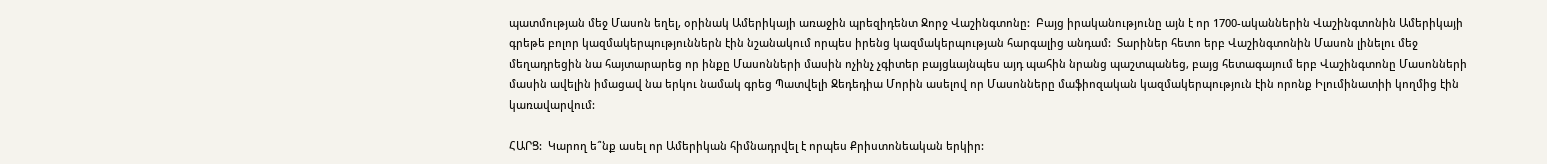պատմության մեջ Մասոն եղել, օրինակ Ամերիկայի առաջին պրեզիդենտ Ջորջ Վաշինգտոնը:  Բայց իրականությունը այն է որ 1700-ականներին Վաշինգտոնին Ամերիկայի գրեթե բոլոր կազմակերպություններն էին նշանակում որպես իրենց կազմակերպության հարգալից անդամ:  Տարիներ հետո երբ Վաշինգտոնին Մասոն լինելու մեջ մեղադրեցին նա հայտարարեց որ ինքը Մասոնների մասին ոչինչ չգիտեր բայցևայնպես այդ պահին նրանց պաշտպանեց, բայց հետագայում երբ Վաշինգտոնը Մասոնների մասին ավելին իմացավ նա երկու նամակ գրեց Պատվելի Ջեդեդիա Մորին ասելով որ Մասոնները մաֆիոզական կազմակերպություն էին որոնք Իլումինատիի կողմից էին կառավարվում:

ՀԱՐՑ:  Կարող ե՞նք ասել որ Ամերիկան հիմնադրվել է որպես Քրիստոնեական երկիր: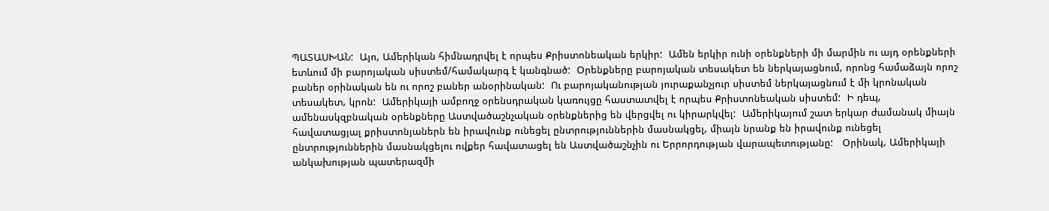ՊԱՏԱՍԽԱՆ:  Այո, Ամերիկան հիմնադրվել է որպես Քրիստոնեական երկիր:  Ամեն երկիր ունի օրենքների մի մարմին ու այդ օրենքների ետևում մի բարոյական սիստեմ/համակարգ է կանգնած:  Օրենքները բարոյական տեսակետ են ներկայացնում, որոնց համաձայն որոշ բաներ օրինական են ու որոշ բաներ անօրինական:  Ու բարոյականության յուրաքանչյուր սիստեմ ներկայացնում է մի կրոնական տեսակետ, կրոն:  Ամերիկայի ամբողջ օրենսդրական կառույցը հաստատվել է որպես Քրիստոնեական սիստեմ:  Ի դեպ, ամենասկզբնական օրենքները Աստվածաշնչական օրենքներից են վերցվել ու կիրարկվել:  Ամերիկայում շատ երկար ժամանակ միայն հավատացյալ քրիստոնյաներն են իրավունք ունեցել ընտրություններին մասնակցել, միայն նրանք են իրավունք ունեցել ընտրություններին մասնակցելու ովքեր հավատացել են Աստվածաշնչին ու Երրորդության վարապետությանը:   Օրինակ, Ամերիկայի անկախության պատերազմի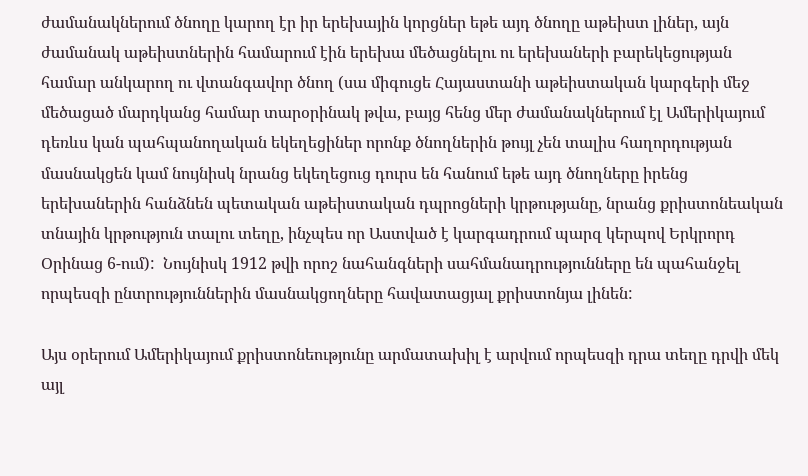ժամանակներում ծնողը կարող էր իր երեխային կորցներ եթե այդ ծնողը աթեիստ լիներ, այն ժամանակ աթեիստներին համարում էին երեխա մեծացնելու ու երեխաների բարեկեցության համար անկարող ու վտանգավոր ծնող (սա միգուցե Հայաստանի աթեիստական կարգերի մեջ մեծացած մարդկանց համար տարօրինակ թվա, բայց հենց մեր ժամանակներում էլ Ամերիկայում դեռևս կան պահպանողական եկեղեցիներ որոնք ծնողներին թույլ չեն տալիս հաղորդության մասնակցեն կամ նույնիսկ նրանց եկեղեցուց դուրս են հանում եթե այդ ծնողները իրենց երեխաներին հանձնեն պետական աթեիստական դպրոցների կրթությանը, նրանց քրիստոնեական տնային կրթություն տալու տեղը, ինչպես որ Աստված է կարգադրում պարզ կերպով Երկրորդ Օրինաց 6-ում):  Նույնիսկ 1912 թվի որոշ նահանգների սահմանադրությունները են պահանջել որպեսզի ընտրություններին մասնակցողները հավատացյալ քրիստոնյա լինեն:

Այս օրերում Ամերիկայում քրիստոնեությունը արմատախիլ է արվում որպեսզի դրա տեղը դրվի մեկ այլ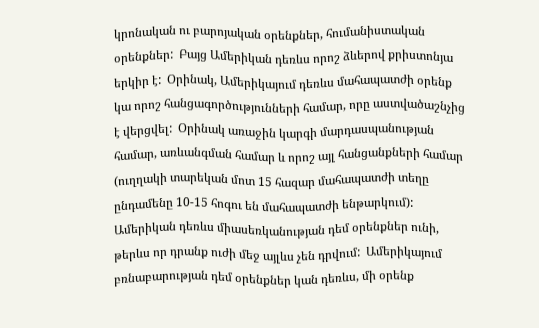կրոնական ու բարոյական օրենքներ, հումանիստական օրենքներ:  Բայց Ամերիկան դեռևս որոշ ձևերով քրիստոնյա երկիր է:  Օրինակ, Ամերիկայում դեռևս մահապատժի օրենք կա որոշ հանցագործությունների համար, որը աստվածաշնչից է վերցվել:  Օրինակ առաջին կարգի մարդասպանության համար, առևանգման համար և որոշ այլ հանցանքների համար (ուղղակի տարեկան մոտ 15 հազար մահապատժի տեղը ընդամենը 10-15 հոգու են մահապատժի ենթարկում): Ամերիկան դեռևս միասեռկանության դեմ օրենքներ ունի, թերևս որ դրանք ուժի մեջ այլևս չեն դրվում:  Ամերիկայում բռնաբարության դեմ օրենքներ կան դեռևս, մի օրենք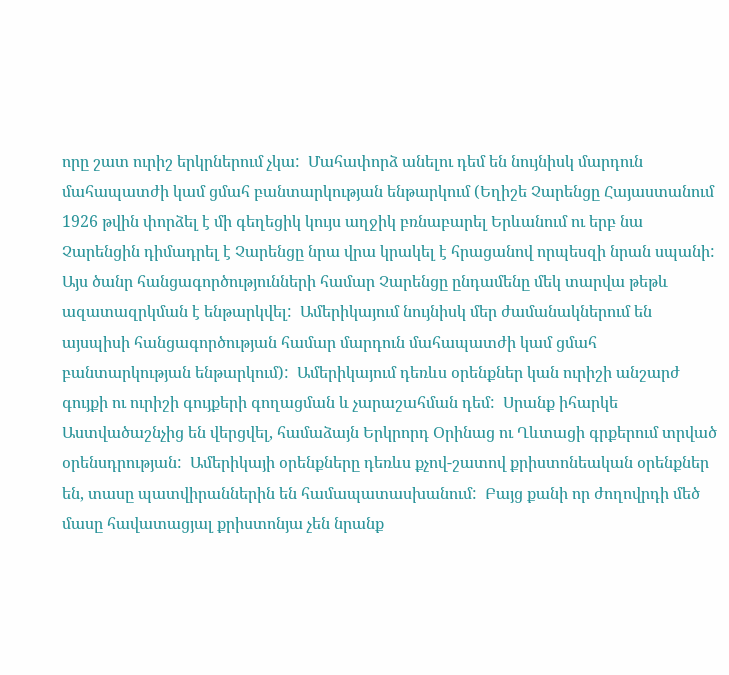որը շատ ուրիշ երկրներում չկա:  Մահափորձ անելու դեմ են նույնիսկ մարդուն մահապատժի կամ ցմահ բանտարկության ենթարկում (Եղիշե Չարենցը Հայաստանում 1926 թվին փորձել է մի գեղեցիկ կույս աղջիկ բռնաբարել Երևանում ու երբ նա Չարենցին դիմադրել է Չարենցը նրա վրա կրակել է հրացանով որպեսզի նրան սպանի:  Այս ծանր հանցագործությունների համար Չարենցը ընդամենը մեկ տարվա թեթև ազատազրկման է ենթարկվել:  Ամերիկայում նույնիսկ մեր ժամանակներում են այսպիսի հանցագործության համար մարդուն մահապատժի կամ ցմահ բանտարկության ենթարկում):  Ամերիկայում դեռևս օրենքներ կան ուրիշի անշարժ գույքի ու ուրիշի գույքերի գողացման և չարաշահման դեմ:  Սրանք իհարկե Աստվածաշնչից են վերցվել, համաձայն Երկրորդ Օրինաց ու Ղևտացի գրքերում տրված օրենսդրության:  Ամերիկայի օրենքները դեռևս քչով-շատով քրիստոնեական օրենքներ են, տասը պատվիրաններին են համապատասխանում:  Բայց քանի որ ժողովրդի մեծ մասը հավատացյալ քրիստոնյա չեն նրանք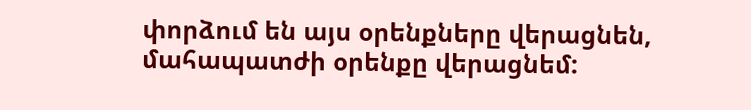փորձում են այս օրենքները վերացնեն, մահապատժի օրենքը վերացնեմ: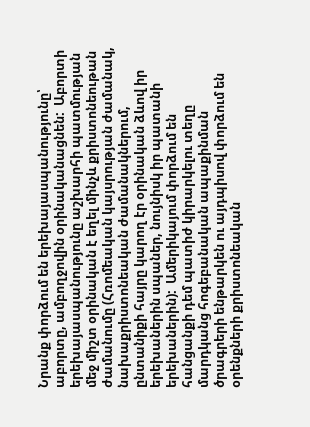Նրանք փորձում են երեխայասպանությունը՝ աբորտը, ամբողջովին օրինականացնեն:  Աբորտի երեխայասպանությունը աշխարհի պատմության մեջ միշտ օրինական է եղել մինչև քրիստոնեութան ժամանումը (Հռոմեական կայսրության ժամանակ, նախաքրիստոնեական ժամանակներում, ընտանիքի հայրը կարող էր օրինական ձևով իր երեխաներին սպաներ, նույնիսկ իր պատանի երեխաներին):  Ամերիկայում փորձում են հանցանքի դեմ պատիժ կիրարկելու տեղը մարդկանց հոգեբանական ապաքինման ծրագրերի ենթարկեն ու այդպիսով փորձում են օրենքների քրիստոնեական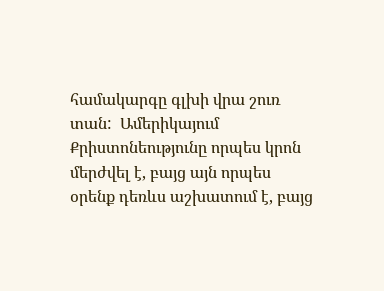համակարգը գլխի վրա շուռ տան:  Ամերիկայում Քրիստոնեությունը որպես կրոն մերժվել է, բայց այն որպես օրենք դեռևս աշխատում է, բայց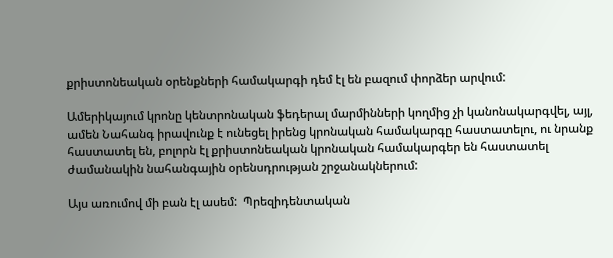քրիստոնեական օրենքների համակարգի դեմ էլ են բազում փորձեր արվում:

Ամերիկայում կրոնը կենտրոնական ֆեդերալ մարմինների կողմից չի կանոնակարգվել, այլ, ամեն Նահանգ իրավունք է ունեցել իրենց կրոնական համակարգը հաստատելու, ու նրանք հաստատել են, բոլորն էլ քրիստոնեական կրոնական համակարգեր են հաստատել ժամանակին նահանգային օրենսդրության շրջանակներում:

Այս առումով մի բան էլ ասեմ:  Պրեզիդենտական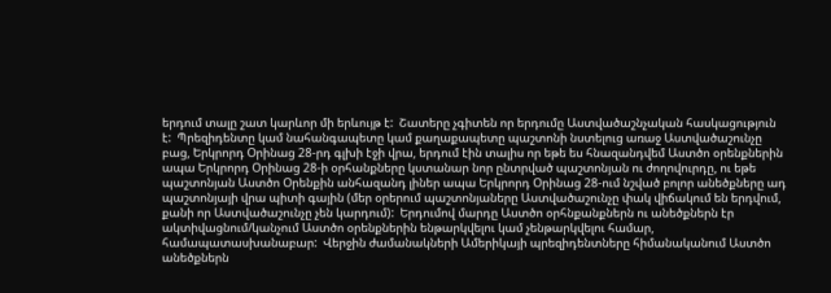երդում տալը շատ կարևոր մի երևույթ է:  Շատերը չգիտեն որ երդումը Աստվածաշնչական հասկացություն է:  Պրեզիդենտը կամ նահանգապետը կամ քաղաքապետը պաշտոնի նստելուց առաջ Աստվածաշունչը բաց, Երկրորդ Օրինաց 28-րդ գլխի էջի վրա, երդում էին տալիս որ եթե ես հնազանդվեմ Աստծո օրենքներին ապա Երկրորդ Օրինաց 28-ի օրհանքները կստանար նոր ընտրված պաշտոնյան ու ժողովուրդը, ու եթե պաշտոնյան Աստծո Օրենքին անհազանդ լիներ ապա Երկրորդ Օրինաց 28-ում նշված բոլոր անեծքները ադ պաշտոնյայի վրա պիտի գային (մեր օրերում պաշտոնյաները Աստվածաշունչը փակ վիճակում են երդվում, քանի որ Աստվածաշունչը չեն կարդում):  Երդումով մարդը Աստծո օրհնքանքներն ու անեծքներն էր ակտիվացնում/կանչում Աստծո օրենքներին ենթարկվելու կամ չենթարկվելու համար, համապատասխանաբար:  Վերջին ժամանակների Ամերիկայի պրեզիդենտները հիմանականում Աստծո անեծքներն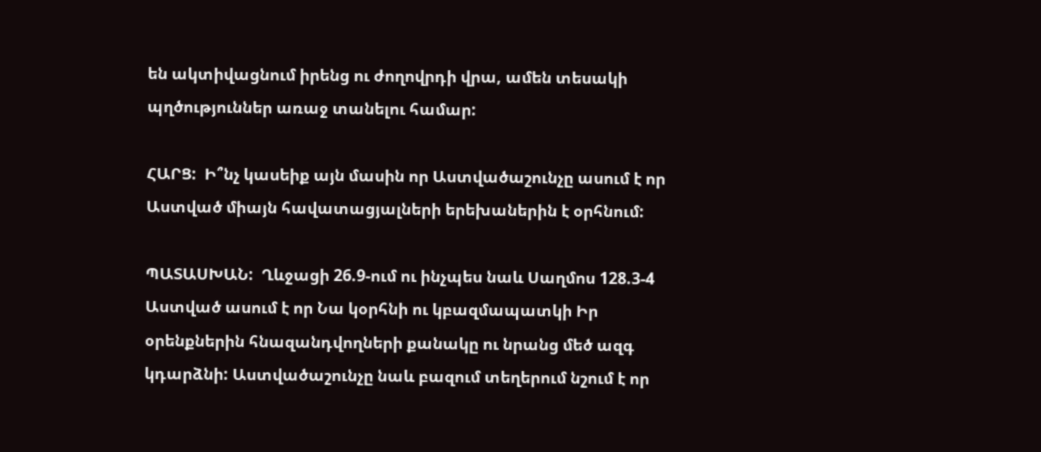են ակտիվացնում իրենց ու ժողովրդի վրա, ամեն տեսակի պղծություններ առաջ տանելու համար:

ՀԱՐՑ:  Ի՞նչ կասեիք այն մասին որ Աստվածաշունչը ասում է որ Աստված միայն հավատացյալների երեխաներին է օրհնում:

ՊԱՏԱՍԽԱՆ:  Ղևջացի 26.9-ում ու ինչպես նաև Սաղմոս 128.3-4 Աստված ասում է որ Նա կօրհնի ու կբազմապատկի Իր օրենքներին հնազանդվողների քանակը ու նրանց մեծ ազգ կդարձնի: Աստվածաշունչը նաև բազում տեղերում նշում է որ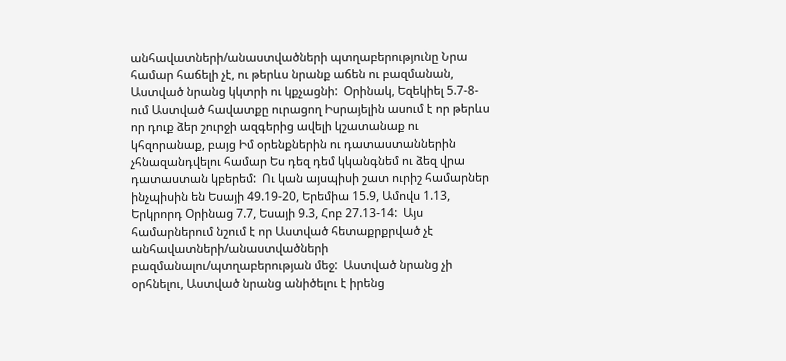անհավատների/անաստվածների պտղաբերությունը Նրա համար հաճելի չէ, ու թերևս նրանք աճեն ու բազմանան, Աստված նրանց կկտրի ու կքչացնի:  Օրինակ, Եզեկիել 5.7-8-ում Աստված հավատքը ուրացող Իսրայելին ասում է որ թերևս որ դուք ձեր շուրջի ազգերից ավելի կշատանաք ու կհզորանաք, բայց Իմ օրենքներին ու դատաստաններին չհնազանդվելու համար Ես դեզ դեմ կկանգնեմ ու ձեզ վրա դատաստան կբերեմ:  Ու կան այսպիսի շատ ուրիշ համարներ ինչպիսին են Եսայի 49.19-20, Երեմիա 15.9, Ամովս 1.13, Երկրորդ Օրինաց 7.7, Եսայի 9.3, Հոբ 27.13-14:  Այս համարներում նշում է որ Աստված հետաքրքրված չէ անհավատների/անաստվածների բազմանալու/պտղաբերության մեջ:  Աստված նրանց չի օրհնելու, Աստված նրանց անիծելու է իրենց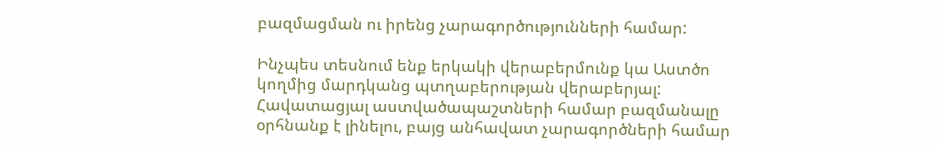բազմացման ու իրենց չարագործությունների համար:

Ինչպես տեսնում ենք երկակի վերաբերմունք կա Աստծո կողմից մարդկանց պտղաբերության վերաբերյալ:  Հավատացյալ աստվածապաշտների համար բազմանալը օրհնանք է լինելու, բայց անհավատ չարագործների համար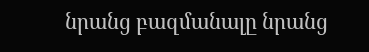նրանց բազմանալը նրանց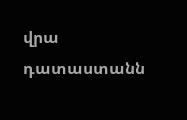վրա դատաստանն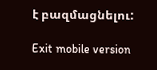է բազմացնելու:

Exit mobile version